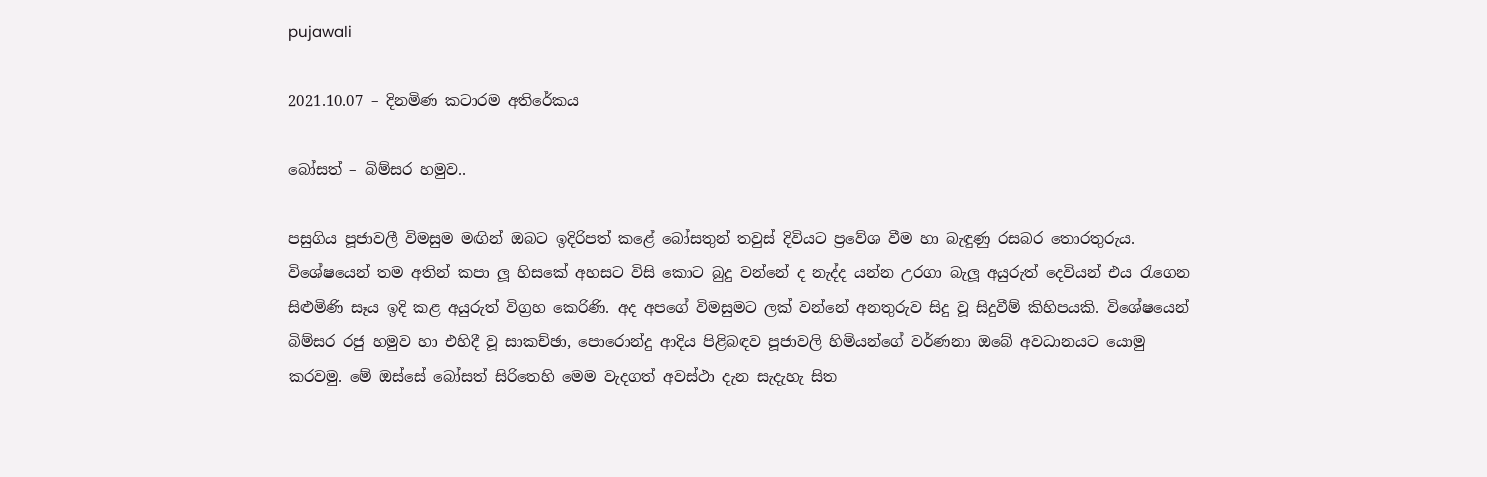pujawali

2021.10.07 – දිනමිණ කටාරම අතිරේකය

බෝසත් – බිම්සර හමුව..

පසුගිය පූජාවලී විමසුම මඟින් ඔබට ඉදිරිපත් කළේ බෝසතුන් තවුස් දිවියට ප්‍රවේශ වීම හා බැඳුණු රසබර තොරතුරුය. විශේෂයෙන් තම අතින් කපා ලූ හිසකේ අහසට විසි කොට බුදු වන්නේ ද නැද්ද යන්න උරගා බැලූ අයුරුත් දෙවියන් එය රැගෙන සිළුමිණි සෑය ඉදි කළ අයුරුත් විග්‍රහ කෙරිණි. අද අපගේ විමසුමට ලක් වන්නේ අනතුරුව සිදු වූ සිදුවීම් කිහිපයකි. විශේෂයෙන් බිම්සර රජු හමුව හා එහිදී වූ සාකච්ඡා, පොරොන්දු ආදිය පිළිබඳව පූජාවලි හිමියන්ගේ වර්ණනා ඔබේ අවධානයට යොමු කරවමු. මේ ඔස්සේ බෝසත් සිරිතෙහි මෙම වැදගත් අවස්ථා දැන සැදැහැ සිත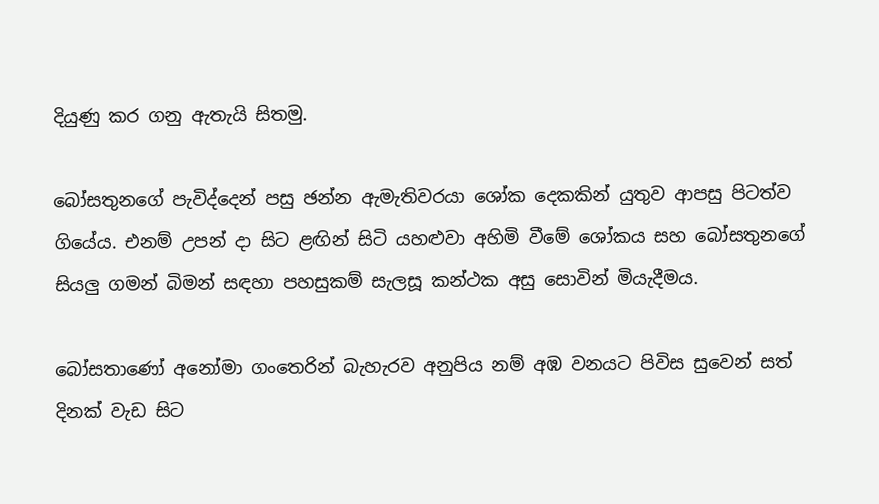දියුණු කර ගනු ඇතැයි සිතමු.

බෝසතුනගේ පැවිද්දෙන් පසු ඡන්න ඇමැතිවරයා ශෝක දෙකකින් යුතුව ආපසු පිටත්ව ගියේය. එනම් උපන් දා සිට ළඟින් සිටි යහළුවා අහිමි වීමේ ශෝකය සහ බෝසතුනගේ සියලු ගමන් බිමන් සඳහා පහසුකම් සැලසූ කන්ථක අසු සොවින් මියැදීමය.

බෝසතාණෝ අනෝමා ගංතෙරින් බැහැරව අනුපිය නම් අඹ වනයට පිවිස සුවෙන් සත් දිනක් වැඩ සිට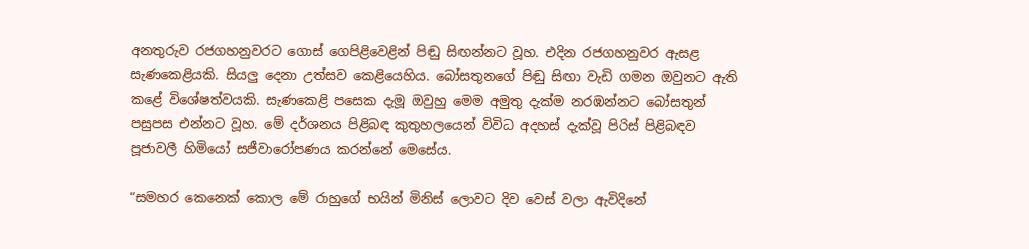අනතුරුව රජගහනුවරට ගොස් ගෙපිළිවෙළින් පිඬු සිඟන්නට වූහ. එදින රජගහනුවර ඇසළ සැණකෙළියකි. සියලු දෙනා උත්සව කෙළියෙහිය. බෝසතුනගේ පිඬු සිඟා වැඩි ගමන ඔවුනට ඇති කළේ විශේෂත්වයකි. සැණකෙළි පසෙක දැමූ ඔවුහු මෙම අමුතු දැක්ම නරඹන්නට බෝසතුන් පසුපස එන්නට වූහ. මේ දර්ශනය පිළිබඳ කුතුහලයෙන් විවිධ අදහස් දැක්වූ පිරිස් පිළිබඳව පූජාවලී හිමියෝ සජීවාරෝපණය කරන්නේ මෙසේය.

“සමහර කෙනෙක් කොල මේ රාහුගේ භයින් මිනිස් ලොවට දිව වෙස් වලා ඇවිදිනේ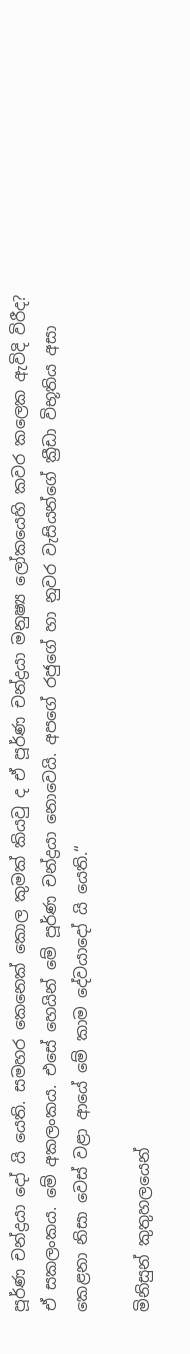පූර්ණ චන්ද්‍රයා දෝ යි යෙති. සමහර කෙනෙක් කොල කුමක් කියවු ද ඒ පූර්ණ චන්ද්‍රයා මනුෂ්‍ය ලෝකයෙහි කවර කලෙක ඇවිදි විරීද? ඒ සකලංකය. මේ අකලංකය. එසේ හෙයින් මේ පූර්ණ චන්ද්‍රයා නොවෙයි. අපගේ රජුගේ හා නුවර වැසියන්ගේ ක්‍රීඩා විභූතිය අසා කෙළනා නිසා වෙස් වළා ආයේ මේ කාම දේවයාදෝ යි යෙති.“

මිනිසුන් කුතුහලයෙන්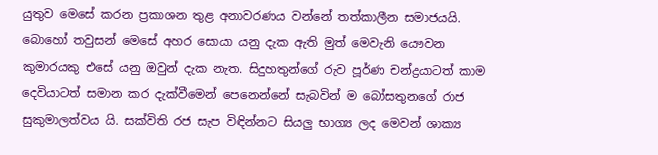යුතුව මෙසේ කරන ප්‍රකාශන තුළ අනාවරණය වන්නේ තත්කාලීන සමාජයයි. බොහෝ තවුසන් මෙසේ අහර සොයා යනු දැක ඇති මුත් මෙවැනි යෞවන කුමාරයකු එසේ යනු ඔවුන් දැක නැත. සිදුහතුන්ගේ රුව පූර්ණ චන්ද්‍රයාටත් කාම දෙවියාටත් සමාන කර දැක්වීමෙන් පෙනෙන්නේ සැබවින් ම බෝසතුනගේ රාජ සුකුමාලත්වය යි. සක්විති රජ සැප විඳින්නට සියලු භාග්‍ය ලද මෙවන් ශාක්‍ය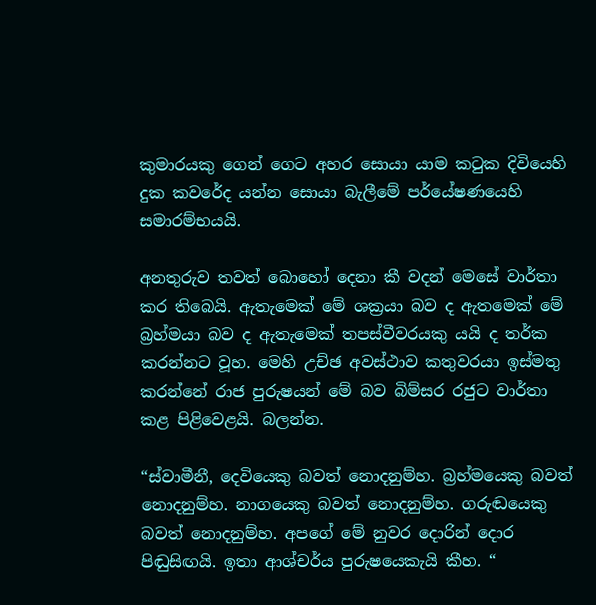කුමාරයකු ගෙන් ගෙට අහර සොයා යාම කටුක දිවියෙහි දුක කවරේද යන්න සොයා බැලීමේ පර්යේෂණයෙහි සමාරම්භයයි.

අනතුරුව තවත් බොහෝ දෙනා කී වදන් මෙසේ වාර්තා කර තිබෙයි. ඇතැමෙක් මේ ශක්‍රයා බව ද ඇතමෙක් මේ බ්‍රහ්මයා බව ද ඇතැමෙක් තපස්වීවරයකු යයි ද තර්ක කරන්නට වූහ. මෙහි උච්ඡ අවස්ථාව කතුවරයා ඉස්මතු කරන්නේ රාජ පුරුෂයන් මේ බව බිම්සර රජුට වාර්තා කළ පිළිවෙළයි. බලන්න.

“ස්වාමීනී, දෙවියෙකු බවත් නොදනුම්හ. බ්‍රහ්මයෙකු බවත් නොදනුම්හ. නාගයෙකු බවත් නොදනුම්හ. ගරුඬයෙකු බවත් නොදනුම්හ. අපගේ මේ නුවර දොරින් දොර පිඬුසිඟයි. ඉතා ආශ්චර්ය පුරුෂයෙකැයි කීහ. “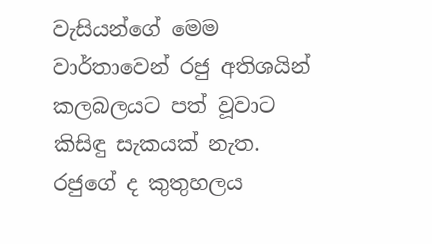වැසියන්ගේ මෙම වාර්තාවෙන් රජු අතිශයින් කලබලයට පත් වූවාට කිසිඳු සැකයක් නැත. රජුගේ ද කුතුහලය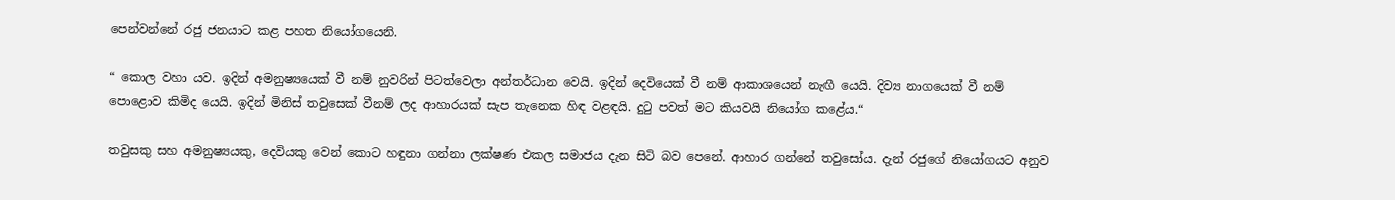පෙන්වන්නේ රජු ජනයාට කළ පහත නියෝගයෙනි.

“ කොල වහා යව. ඉදින් අමනුෂ්‍යයෙක් වී නම් නුවරින් පිටත්වෙලා අන්තර්ධාන වෙයි. ඉදින් දෙවියෙක් වී නම් ආකාශයෙන් නැඟී යෙයි. දිව්‍ය නාගයෙක් වී නම් පොළොව කිමිද යෙයි. ඉදින් මිනිස් තවුසෙක් වීනම් ලද ආහාරයක් සැප තැනෙක හිඳ වළඳයි. දුටු පවත් මට කියවයි නියෝග කළේය.“

තවුසකු සහ අමනුෂ්‍යයකු, දෙවියකු වෙන් කොට හඳුනා ගන්නා ලක්ෂණ එකල සමාජය දැන සිටි බව පෙනේ. ආහාර ගන්නේ තවුසෝය. දැන් රජුගේ නියෝගයට අනුව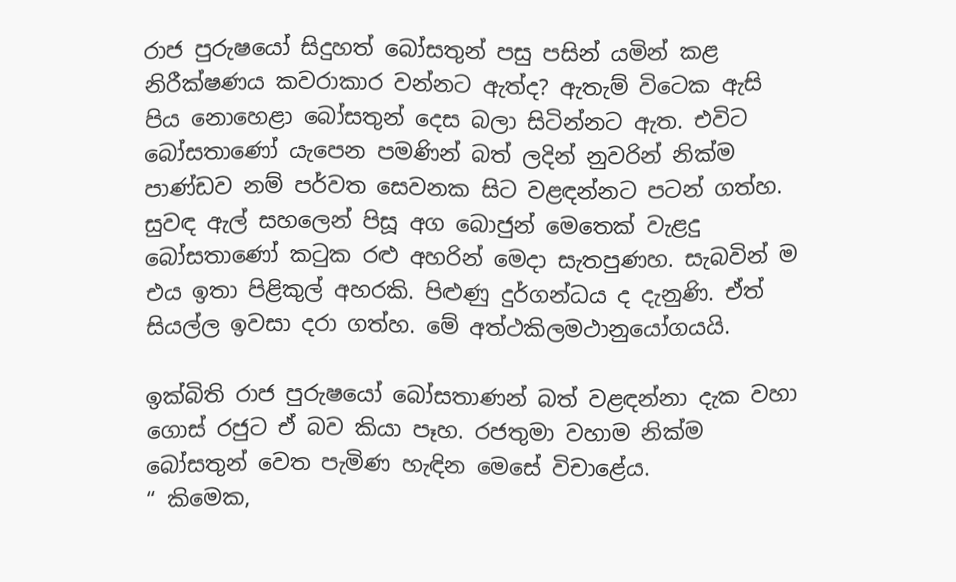රාජ පුරුෂයෝ සිදුහත් බෝසතුන් පසු පසින් යමින් කළ නිරීක්ෂණය කවරාකාර වන්නට ඇත්ද? ඇතැම් විටෙක ඇසි පිය නොහෙළා බෝසතුන් දෙස බලා සිටින්නට ඇත. එවිට බෝසතාණෝ යැපෙන පමණින් බත් ලදින් නුවරින් නික්ම පාණ්ඩව නම් පර්වත සෙවනක සිට වළඳන්නට පටන් ගත්හ. සුවඳ ඇල් සහලෙන් පිසූ අග බොජුන් මෙතෙක් වැළදු බෝසතාණෝ කටුක රළු අහරින් මෙදා සැතපුණහ. සැබවින් ම එය ඉතා පිළිකුල් අහරකි. පිළුණු දුර්ගන්ධය ද දැනුණි. ඒත් සියල්ල ඉවසා දරා ගත්හ. මේ අත්ථකිලමථානුයෝගයයි.

ඉක්බිති රාජ පුරුෂයෝ බෝසතාණන් බත් වළඳන්නා දැක වහා ගොස් රජුට ඒ බව කියා පෑහ. රජතුමා වහාම නික්ම බෝසතුන් වෙත පැමිණ හැඳින මෙසේ විචාළේය.
“ කිමෙක,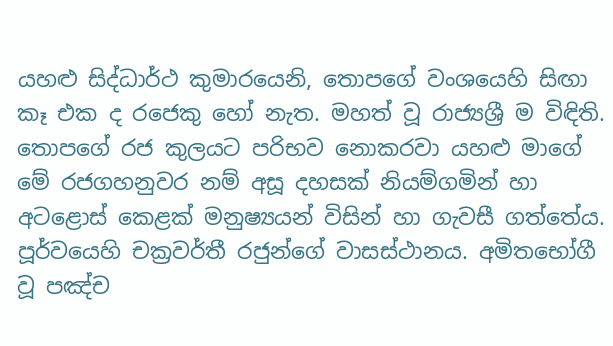යහළු සිද්ධාර්ථ කුමාරයෙනි, තොපගේ වංශයෙහි සිඟා කෑ එක ද රජෙකු හෝ නැත. මහත් වූ රාජ්‍යශ්‍රී ම විඳිති. තොපගේ රජ කුලයට පරිභව නොකරවා යහළු මාගේ මේ රජගහනුවර නම් අසූ දහසක් නියම්ගමින් හා අටළොස් කෙළක් මනුෂ්‍යයන් විසින් හා ගැවසී ගත්තේය. පූර්වයෙහි චක්‍රවර්තී රජුන්ගේ වාසස්ථානය. අමිතභෝගී වූ පඤ්ච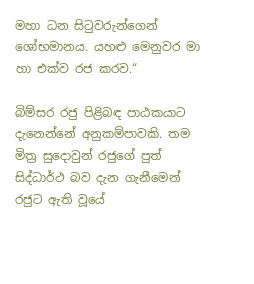මහා ධන සිටුවරුන්ගෙන් ශෝභමානය. යහළු මෙනුවර මා හා එක්ව රජ කරව.“

බිම්සර රජු පිළිබඳ පාඨකයාට දැනෙන්නේ අනුකම්පාවකි. තම මිත්‍ර සුදොවුන් රජුගේ පුත් සිද්ධාර්ථ බව දැන ගැනීමෙන් රජුට ඇති වූයේ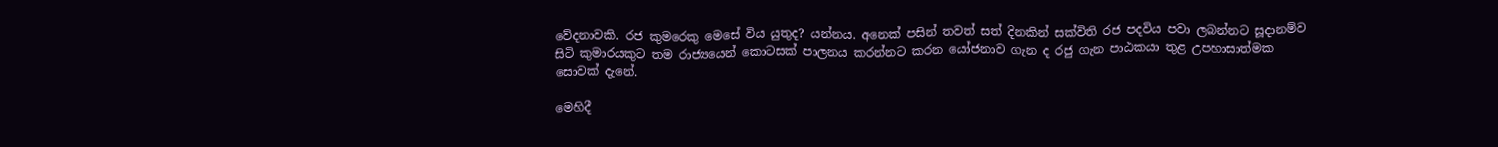වේදනාවකි. රජ කුමරෙකු මෙසේ විය යුතුද? යන්නය. අනෙක් පසින් තවත් සත් දිනකින් සක්විති රජ පදවිය පවා ලබන්නට සූදානම්ව සිටි කුමාරයකුට තම රාජ්‍යයෙන් කොටසක් පාලනය කරන්නට කරන යෝජනාව ගැන ද රජු ගැන පාඨකයා තුළ උපහාසාත්මක සොවක් දැනේ.

මෙහිදී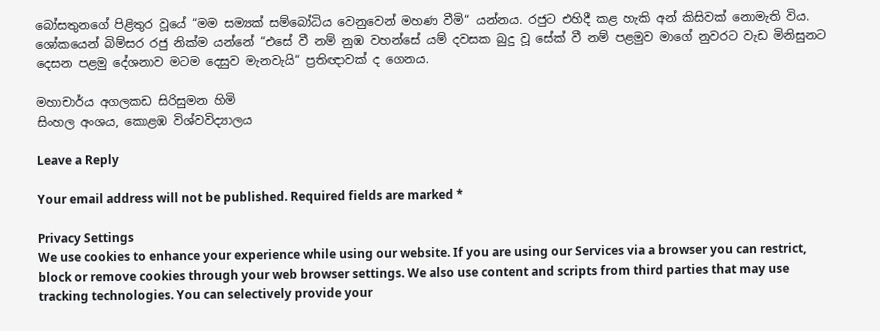බෝසතුනගේ පිළිතුර වූයේ “මම සම්‍යක් සම්බෝධිය වෙනුවෙන් මහණ වීමි“ යන්නය. රජුට එහිදී කළ හැකි අන් කිසිවක් නොමැති විය. ශෝකයෙන් බිම්සර රජු නික්ම යන්නේ “එසේ වී නම් නුඹ වහන්සේ යම් දවසක බුදු වූ සේක් වී නම් පළමුව මාගේ නුවරට වැඩ මිනිසුනට දෙසන පළමු දේශනාව මටම දෙසුව මැනවැයි“ ප්‍රතිඥාවක් ද ගෙනය.

මහාචාර්ය අගලකඩ සිරිසුමන හිමි
සිංහල අංශය, කොළඹ විශ්වවිද්‍යාලය

Leave a Reply

Your email address will not be published. Required fields are marked *

Privacy Settings
We use cookies to enhance your experience while using our website. If you are using our Services via a browser you can restrict, block or remove cookies through your web browser settings. We also use content and scripts from third parties that may use tracking technologies. You can selectively provide your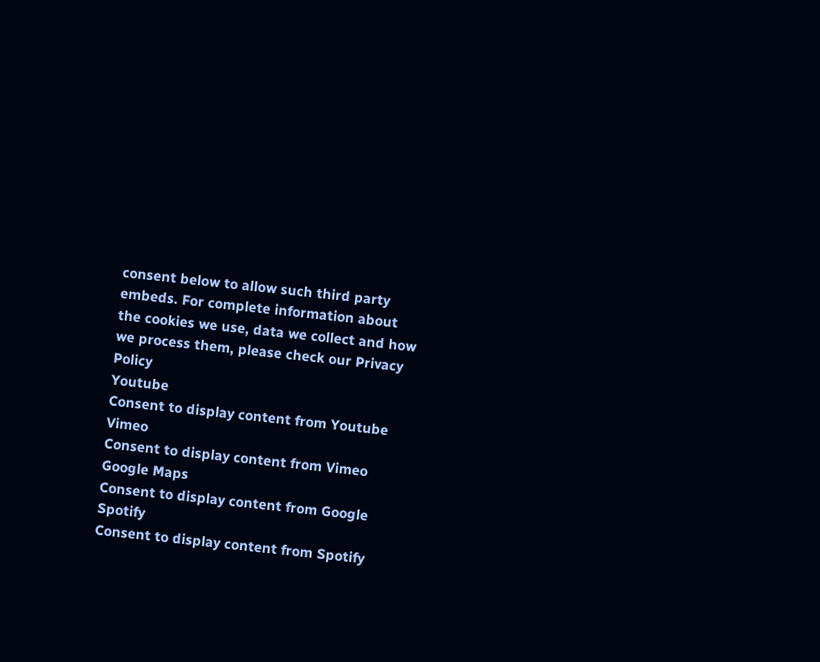consent below to allow such third party embeds. For complete information about the cookies we use, data we collect and how we process them, please check our Privacy Policy
Youtube
Consent to display content from Youtube
Vimeo
Consent to display content from Vimeo
Google Maps
Consent to display content from Google
Spotify
Consent to display content from Spotify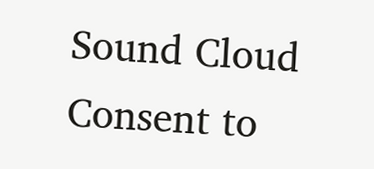Sound Cloud
Consent to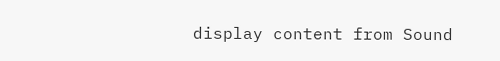display content from Sound